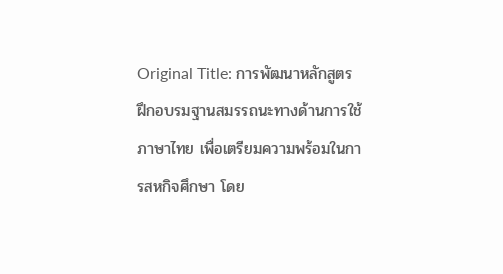Original Title: การพัฒนาหลักสูตรฝึกอบรมฐานสมรรถนะทางด้านการใช้ภาษาไทย เพื่อเตรียมความพร้อมในการสหกิจศึกษา โดย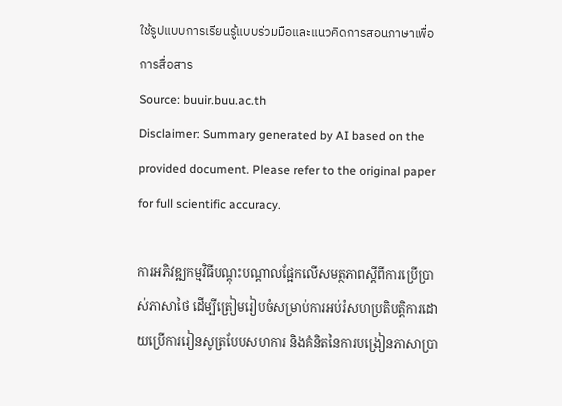ใช้รูปแบบการเรียนรู้แบบร่วมมือและแนวคิดการสอนภาษาเพื่อการสื่อสาร
Source: buuir.buu.ac.th
Disclaimer: Summary generated by AI based on the provided document. Please refer to the original paper for full scientific accuracy.

ការអភិវឌ្ឍកម្មវិធីបណ្តុះបណ្តាលផ្អែកលើសមត្ថភាពស្តីពីការប្រើប្រាស់ភាសាថៃ ដើម្បីត្រៀមរៀបចំសម្រាប់ការអប់រំសហប្រតិបត្តិការដោយប្រើការរៀនសូត្របែបសហការ និងគំនិតនៃការបង្រៀនភាសាប្រា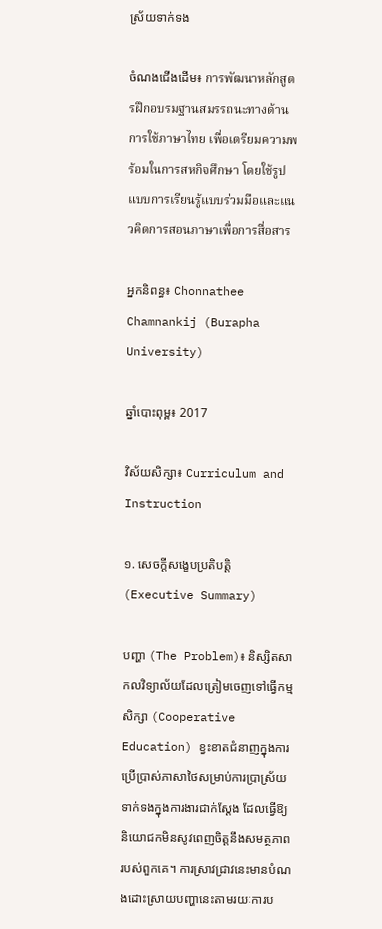ស្រ័យទាក់ទង

ចំណងជើងដើម៖ การพัฒนาหลักสูตรฝึกอบรมฐานสมรรถนะทางด้านการใช้ภาษาไทย เพื่อเตรียมความพร้อมในการสหกิจศึกษา โดยใช้รูปแบบการเรียนรู้แบบร่วมมือและแนวคิดการสอนภาษาเพื่อการสื่อสาร

អ្នកនិពន្ធ៖ Chonnathee Chamnankij (Burapha University)

ឆ្នាំបោះពុម្ព៖ 2017

វិស័យសិក្សា៖ Curriculum and Instruction

១. សេចក្តីសង្ខេបប្រតិបត្តិ (Executive Summary)

បញ្ហា (The Problem)៖ និស្សិតសាកលវិទ្យាល័យដែលត្រៀមចេញទៅធ្វើកម្មសិក្សា (Cooperative Education) ខ្វះខាតជំនាញក្នុងការប្រើប្រាស់ភាសាថៃសម្រាប់ការប្រាស្រ័យទាក់ទងក្នុងការងារជាក់ស្តែង ដែលធ្វើឱ្យនិយោជកមិនសូវពេញចិត្តនឹងសមត្ថភាពរបស់ពួកគេ។ ការស្រាវជ្រាវនេះមានបំណងដោះស្រាយបញ្ហានេះតាមរយៈការប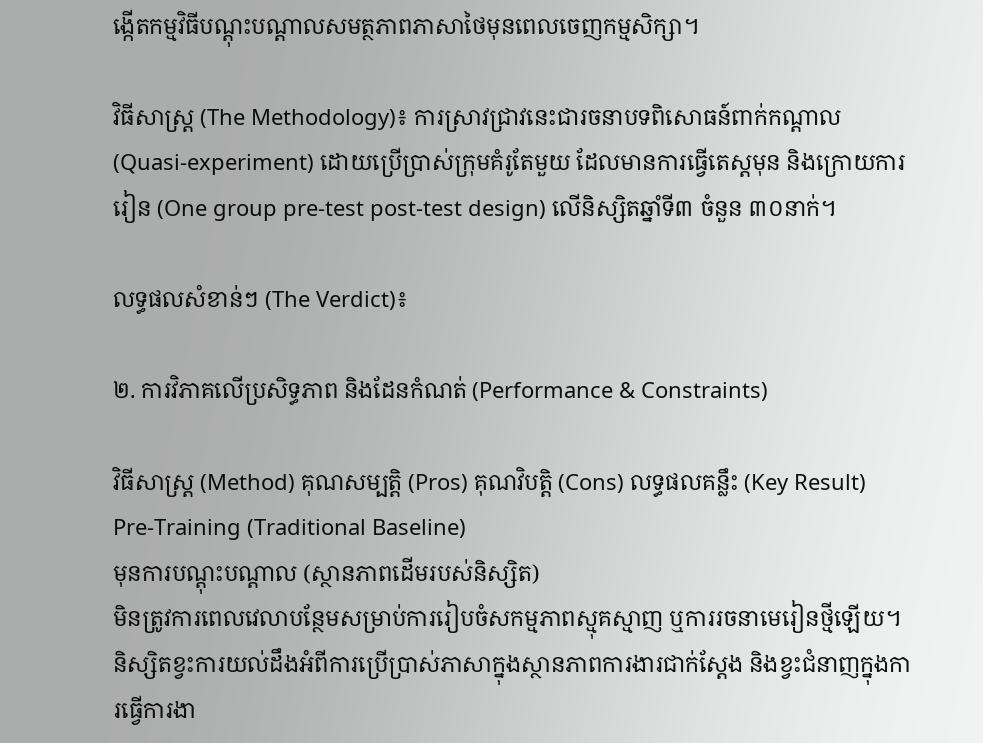ង្កើតកម្មវិធីបណ្តុះបណ្តាលសមត្ថភាពភាសាថៃមុនពេលចេញកម្មសិក្សា។

វិធីសាស្ត្រ (The Methodology)៖ ការស្រាវជ្រាវនេះជារចនាបទពិសោធន៍ពាក់កណ្តាល (Quasi-experiment) ដោយប្រើប្រាស់ក្រុមគំរូតែមួយ ដែលមានការធ្វើតេស្តមុន និងក្រោយការរៀន (One group pre-test post-test design) លើនិស្សិតឆ្នាំទី៣ ចំនួន ៣០នាក់។

លទ្ធផលសំខាន់ៗ (The Verdict)៖

២. ការវិភាគលើប្រសិទ្ធភាព និងដែនកំណត់ (Performance & Constraints)

វិធីសាស្ត្រ (Method) គុណសម្បត្តិ (Pros) គុណវិបត្តិ (Cons) លទ្ធផលគន្លឹះ (Key Result)
Pre-Training (Traditional Baseline)
មុនការបណ្តុះបណ្តាល (ស្ថានភាពដើមរបស់និស្សិត)
មិនត្រូវការពេលវេលាបន្ថែមសម្រាប់ការរៀបចំសកម្មភាពស្មុគស្មាញ ឬការរចនាមេរៀនថ្មីឡើយ។ និស្សិតខ្វះការយល់ដឹងអំពីការប្រើប្រាស់ភាសាក្នុងស្ថានភាពការងារជាក់ស្តែង និងខ្វះជំនាញក្នុងការធ្វើការងា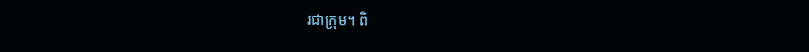រជាក្រុម។ ពិ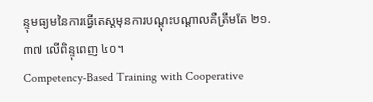ន្ទុមធ្យមនៃការធ្វើតេស្តមុនការបណ្តុះបណ្តាលគឺត្រឹមតែ ២១.៣៧ លើពិន្ទុពេញ ៤០។
Competency-Based Training with Cooperative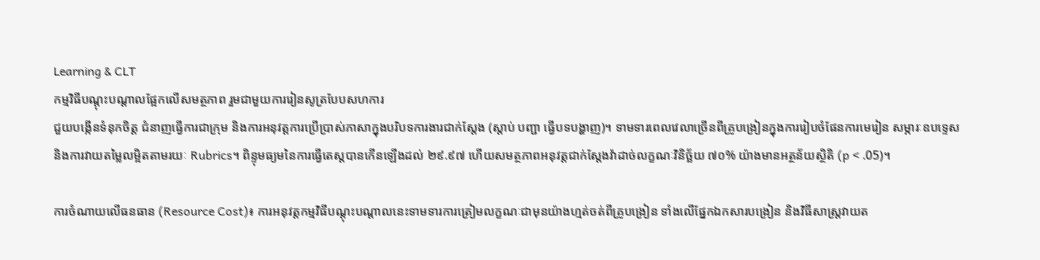Learning & CLT
កម្មវិធីបណ្តុះបណ្តាលផ្អែកលើសមត្ថភាព រួមជាមួយការរៀនសូត្របែបសហការ
ជួយបង្កើនទំនុកចិត្ត ជំនាញធ្វើការជាក្រុម និងការអនុវត្តការប្រើប្រាស់ភាសាក្នុងបរិបទការងារជាក់ស្តែង (ស្តាប់ បញ្ជា ធ្វើបទបង្ហាញ)។ ទាមទារពេលវេលាច្រើនពីគ្រូបង្រៀនក្នុងការរៀបចំផែនការមេរៀន សម្ភារៈឧបទ្ទេស និងការវាយតម្លៃលម្អិតតាមរយៈ Rubrics។ ពិន្ទុមធ្យមនៃការធ្វើតេស្តបានកើនឡើងដល់ ២៩.៩៧ ហើយសមត្ថភាពអនុវត្តជាក់ស្តែងវ៉ាដាច់លក្ខណៈវិនិច្ឆ័យ ៧០% យ៉ាងមានអត្ថន័យស្ថិតិ (p < .05)។

ការចំណាយលើធនធាន (Resource Cost)៖ ការអនុវត្តកម្មវិធីបណ្តុះបណ្តាលនេះទាមទារការត្រៀមលក្ខណៈជាមុនយ៉ាងហ្មត់ចត់ពីគ្រូបង្រៀន ទាំងលើផ្នែកឯកសារបង្រៀន និងវិធីសាស្ត្រវាយត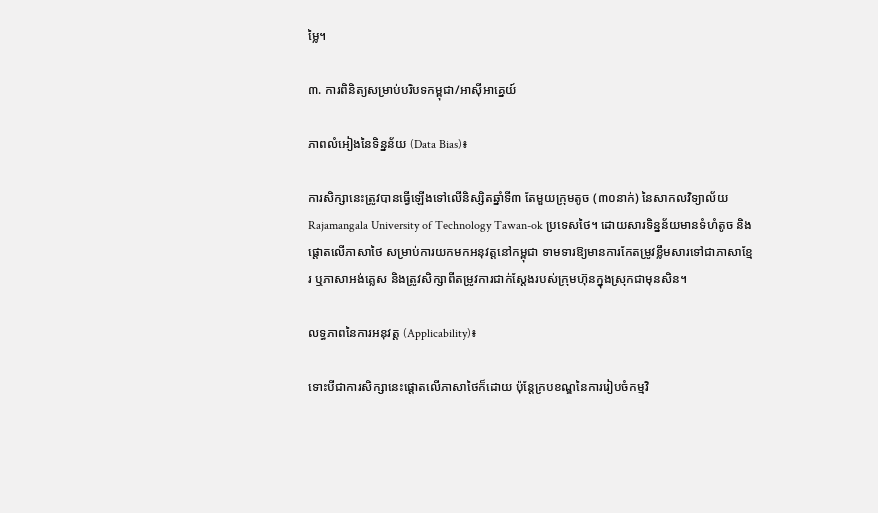ម្លៃ។

៣. ការពិនិត្យសម្រាប់បរិបទកម្ពុជា/អាស៊ីអាគ្នេយ៍

ភាពលំអៀងនៃទិន្នន័យ (Data Bias)៖

ការសិក្សានេះត្រូវបានធ្វើឡើងទៅលើនិស្សិតឆ្នាំទី៣ តែមួយក្រុមតូច (៣០នាក់) នៃសាកលវិទ្យាល័យ Rajamangala University of Technology Tawan-ok ប្រទេសថៃ។ ដោយសារទិន្នន័យមានទំហំតូច និងផ្តោតលើភាសាថៃ សម្រាប់ការយកមកអនុវត្តនៅកម្ពុជា ទាមទារឱ្យមានការកែតម្រូវខ្លឹមសារទៅជាភាសាខ្មែរ ឬភាសាអង់គ្លេស និងត្រូវសិក្សាពីតម្រូវការជាក់ស្តែងរបស់ក្រុមហ៊ុនក្នុងស្រុកជាមុនសិន។

លទ្ធភាពនៃការអនុវត្ត (Applicability)៖

ទោះបីជាការសិក្សានេះផ្តោតលើភាសាថៃក៏ដោយ ប៉ុន្តែក្របខណ្ឌនៃការរៀបចំកម្មវិ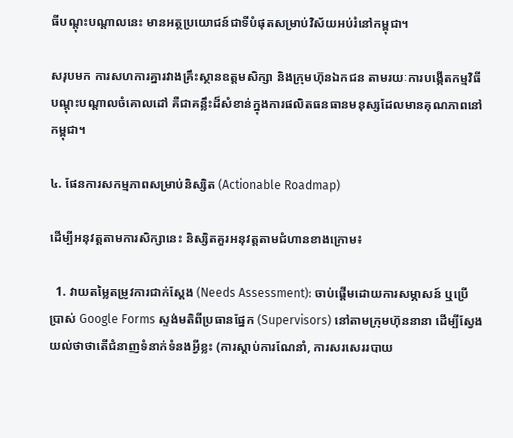ធីបណ្តុះបណ្តាលនេះ មានអត្ថប្រយោជន៍ជាទីបំផុតសម្រាប់វិស័យអប់រំនៅកម្ពុជា។

សរុបមក ការសហការគ្នារវាងគ្រឹះស្ថានឧត្តមសិក្សា និងក្រុមហ៊ុនឯកជន តាមរយៈការបង្កើតកម្មវិធីបណ្តុះបណ្តាលចំគោលដៅ គឺជាគន្លឹះដ៏សំខាន់ក្នុងការផលិតធនធានមនុស្សដែលមានគុណភាពនៅកម្ពុជា។

៤. ផែនការសកម្មភាពសម្រាប់និស្សិត (Actionable Roadmap)

ដើម្បីអនុវត្តតាមការសិក្សានេះ និស្សិតគួរអនុវត្តតាមជំហានខាងក្រោម៖

  1. វាយតម្លៃតម្រូវការជាក់ស្តែង (Needs Assessment): ចាប់ផ្តើមដោយការសម្ភាសន៍ ឬប្រើប្រាស់ Google Forms ស្ទង់មតិពីប្រធានផ្នែក (Supervisors) នៅតាមក្រុមហ៊ុននានា ដើម្បីស្វែងយល់ថាថាតើជំនាញទំនាក់ទំនងអ្វីខ្លះ (ការស្តាប់ការណែនាំ, ការសរសេររបាយ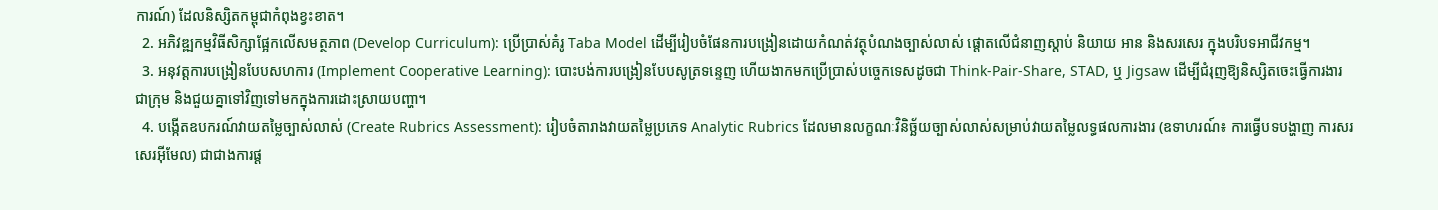ការណ៍) ដែលនិស្សិតកម្ពុជាកំពុងខ្វះខាត។
  2. អភិវឌ្ឍកម្មវិធីសិក្សាផ្អែកលើសមត្ថភាព (Develop Curriculum): ប្រើប្រាស់គំរូ Taba Model ដើម្បីរៀបចំផែនការបង្រៀនដោយកំណត់វត្ថុបំណងច្បាស់លាស់ ផ្តោតលើជំនាញស្តាប់ និយាយ អាន និងសរសេរ ក្នុងបរិបទអាជីវកម្ម។
  3. អនុវត្តការបង្រៀនបែបសហការ (Implement Cooperative Learning): បោះបង់ការបង្រៀនបែបសូត្រទន្ទេញ ហើយងាកមកប្រើប្រាស់បច្ចេកទេសដូចជា Think-Pair-Share, STAD, ឬ Jigsaw ដើម្បីជំរុញឱ្យនិស្សិតចេះធ្វើការងារជាក្រុម និងជួយគ្នាទៅវិញទៅមកក្នុងការដោះស្រាយបញ្ហា។
  4. បង្កើតឧបករណ៍វាយតម្លៃច្បាស់លាស់ (Create Rubrics Assessment): រៀបចំតារាងវាយតម្លៃប្រភេទ Analytic Rubrics ដែលមានលក្ខណៈវិនិច្ឆ័យច្បាស់លាស់សម្រាប់វាយតម្លៃលទ្ធផលការងារ (ឧទាហរណ៍៖ ការធ្វើបទបង្ហាញ ការសរសេរអ៊ីមែល) ជាជាងការផ្ត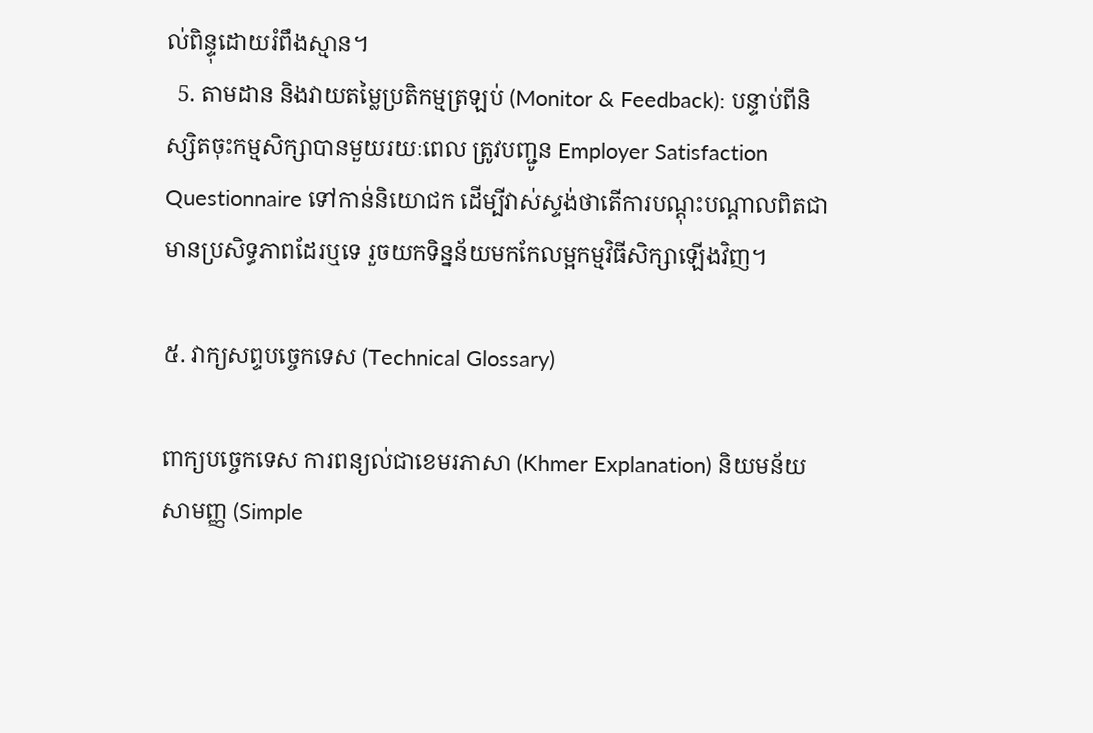ល់ពិន្ទុដោយរំពឹងស្មាន។
  5. តាមដាន និងវាយតម្លៃប្រតិកម្មត្រឡប់ (Monitor & Feedback): បន្ទាប់ពីនិស្សិតចុះកម្មសិក្សាបានមួយរយៈពេល ត្រូវបញ្ជូន Employer Satisfaction Questionnaire ទៅកាន់និយោជក ដើម្បីវាស់ស្ទង់ថាតើការបណ្តុះបណ្តាលពិតជាមានប្រសិទ្ធភាពដែរឬទេ រួចយកទិន្នន័យមកកែលម្អកម្មវិធីសិក្សាឡើងវិញ។

៥. វាក្យសព្ទបច្ចេកទេស (Technical Glossary)

ពាក្យបច្ចេកទេស ការពន្យល់ជាខេមរភាសា (Khmer Explanation) និយមន័យសាមញ្ញ (Simple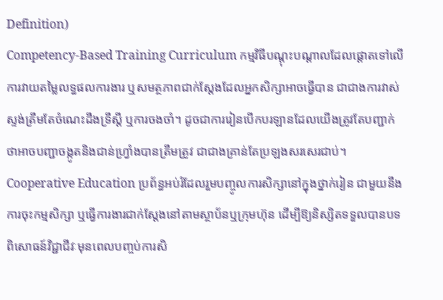Definition)
Competency-Based Training Curriculum កម្មវិធីបណ្តុះបណ្តាលដែលផ្តោតទៅលើការវាយតម្លៃលទ្ធផលការងារ ឬសមត្ថភាពជាក់ស្តែងដែលអ្នកសិក្សាអាចធ្វើបាន ជាជាងការវាស់ស្ទង់ត្រឹមតែចំណេះដឹងទ្រឹស្តី ឬការចងចាំ។ ដូចជាការរៀនបើកបរឡានដែលយើងត្រូវតែបញ្ជាក់ថាអាចបញ្ជាចង្កូតនិងជាន់ហ្វ្រាំងបានត្រឹមត្រូវ ជាជាងគ្រាន់តែប្រឡងសរសេរជាប់។
Cooperative Education ប្រព័ន្ធអប់រំដែលរួមបញ្ចូលការសិក្សានៅក្នុងថ្នាក់រៀន ជាមួយនឹងការចុះកម្មសិក្សា ឬធ្វើការងារជាក់ស្តែងនៅតាមស្ថាប័នឬក្រុមហ៊ុន ដើម្បីឱ្យនិស្សិតទទួលបានបទពិសោធន៍វិជ្ជាជីវៈមុនពេលបញ្ចប់ការសិ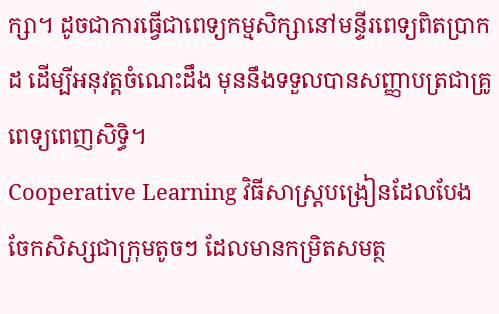ក្សា។ ដូចជាការធ្វើជាពេទ្យកម្មសិក្សានៅមន្ទីរពេទ្យពិតប្រាកដ ដើម្បីអនុវត្តចំណេះដឹង មុននឹងទទួលបានសញ្ញាបត្រជាគ្រូពេទ្យពេញសិទ្ធិ។
Cooperative Learning វិធីសាស្ត្របង្រៀនដែលបែងចែកសិស្សជាក្រុមតូចៗ ដែលមានកម្រិតសមត្ថ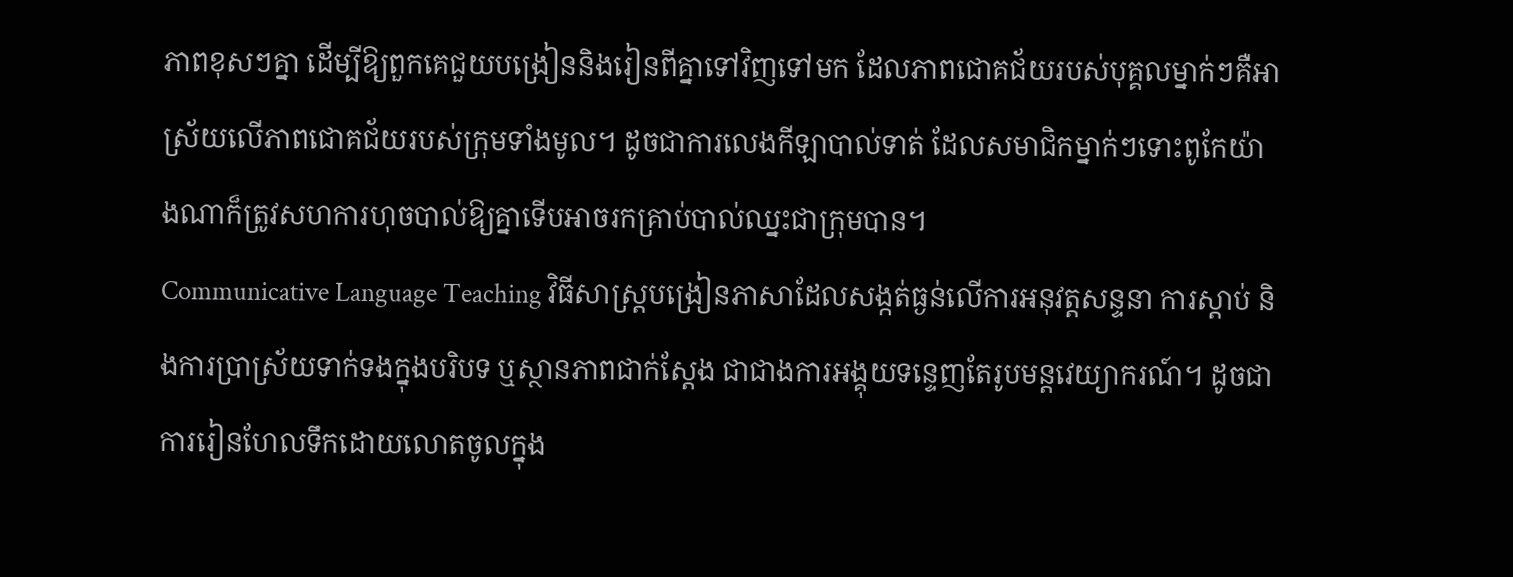ភាពខុសៗគ្នា ដើម្បីឱ្យពួកគេជួយបង្រៀននិងរៀនពីគ្នាទៅវិញទៅមក ដែលភាពជោគជ័យរបស់បុគ្គលម្នាក់ៗគឺអាស្រ័យលើភាពជោគជ័យរបស់ក្រុមទាំងមូល។ ដូចជាការលេងកីឡាបាល់ទាត់ ដែលសមាជិកម្នាក់ៗទោះពូកែយ៉ាងណាក៏ត្រូវសហការហុចបាល់ឱ្យគ្នាទើបអាចរកគ្រាប់បាល់ឈ្នះជាក្រុមបាន។
Communicative Language Teaching វិធីសាស្ត្របង្រៀនភាសាដែលសង្កត់ធ្ងន់លើការអនុវត្តសន្ទនា ការស្តាប់ និងការប្រាស្រ័យទាក់ទងក្នុងបរិបទ ឬស្ថានភាពជាក់ស្តែង ជាជាងការអង្គុយទន្ទេញតែរូបមន្តវេយ្យាករណ៍។ ដូចជាការរៀនហែលទឹកដោយលោតចូលក្នុង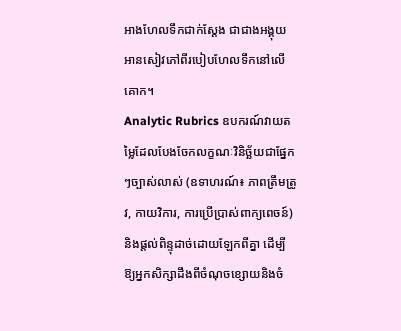អាងហែលទឹកជាក់ស្តែង ជាជាងអង្គុយអានសៀវភៅពីរបៀបហែលទឹកនៅលើគោក។
Analytic Rubrics ឧបករណ៍វាយតម្លៃដែលបែងចែកលក្ខណៈវិនិច្ឆ័យជាផ្នែកៗច្បាស់លាស់ (ឧទាហរណ៍៖ ភាពត្រឹមត្រូវ, កាយវិការ, ការប្រើប្រាស់ពាក្យពេចន៍) និងផ្តល់ពិន្ទុដាច់ដោយឡែកពីគ្នា ដើម្បីឱ្យអ្នកសិក្សាដឹងពីចំណុចខ្សោយនិងចំ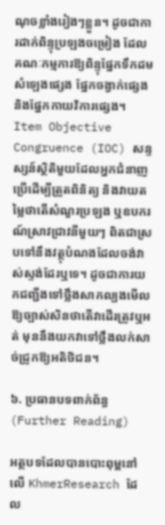ណុចខ្លាំងរៀងៗខ្លួន។ ដូចជាការដាក់ពិន្ទុប្រឡងចម្រៀង ដែលគណៈកម្មការឱ្យពិន្ទុផ្នែកទឹកដមសំឡេងផ្សេង ផ្នែកចង្វាក់ផ្សេង និងផ្នែកកាយវិការផ្សេង។
Item Objective Congruence (IOC) សន្ទស្សន៍ស្ថិតិមួយដែលអ្នកជំនាញប្រើដើម្បីត្រួតពិនិត្យ និងវាយតម្លៃថាតើសំណួរប្រឡង ឬឧបករណ៍ស្រាវជ្រាវនីមួយៗ ពិតជាស្របទៅនឹងវត្ថុបំណងដែលចង់វាស់ស្ទង់ដែរឬទេ។ ដូចជាការយកជញ្ជីងទៅថ្លឹងសាកល្បងមើលឱ្យច្បាស់សិនថាតើវាដើរត្រូវឬអត់ មុននឹងយកវាទៅថ្លឹងលក់សាច់ជ្រូកឱ្យអតិថិជន។

៦. ប្រធានបទពាក់ព័ន្ធ (Further Reading)

អត្ថបទដែលបានបោះពុម្ពនៅលើ KhmerResearch ដែល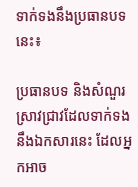ទាក់ទងនឹងប្រធានបទនេះ៖

ប្រធានបទ និងសំណួរស្រាវជ្រាវដែលទាក់ទងនឹងឯកសារនេះ ដែលអ្នកអាច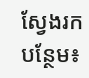ស្វែងរកបន្ថែម៖